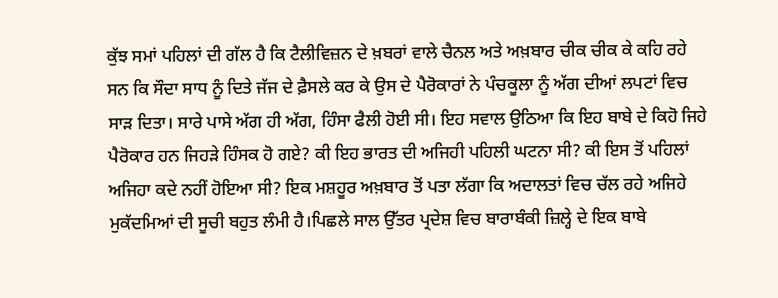ਕੁੱਝ ਸਮਾਂ ਪਹਿਲਾਂ ਦੀ ਗੱਲ ਹੈ ਕਿ ਟੈਲੀਵਿਜ਼ਨ ਦੇ ਖ਼ਬਰਾਂ ਵਾਲੇ ਚੈਨਲ ਅਤੇ ਅਖ਼ਬਾਰ ਚੀਕ ਚੀਕ ਕੇ ਕਹਿ ਰਹੇ ਸਨ ਕਿ ਸੌਦਾ ਸਾਧ ਨੂੰ ਦਿਤੇ ਜੱਜ ਦੇ ਫ਼ੈਸਲੇ ਕਰ ਕੇ ਉਸ ਦੇ ਪੈਰੋਕਾਰਾਂ ਨੇ ਪੰਚਕੂਲਾ ਨੂੰ ਅੱਗ ਦੀਆਂ ਲਪਟਾਂ ਵਿਚ ਸਾੜ ਦਿਤਾ। ਸਾਰੇ ਪਾਸੇ ਅੱਗ ਹੀ ਅੱਗ, ਹਿੰਸਾ ਫੈਲੀ ਹੋਈ ਸੀ। ਇਹ ਸਵਾਲ ਉਠਿਆ ਕਿ ਇਹ ਬਾਬੇ ਦੇ ਕਿਹੋ ਜਿਹੇ ਪੈਰੋਕਾਰ ਹਨ ਜਿਹੜੇ ਹਿੰਸਕ ਹੋ ਗਏ? ਕੀ ਇਹ ਭਾਰਤ ਦੀ ਅਜਿਹੀ ਪਹਿਲੀ ਘਟਨਾ ਸੀ? ਕੀ ਇਸ ਤੋਂ ਪਹਿਲਾਂ ਅਜਿਹਾ ਕਦੇ ਨਹੀਂ ਹੋਇਆ ਸੀ? ਇਕ ਮਸ਼ਹੂਰ ਅਖ਼ਬਾਰ ਤੋਂ ਪਤਾ ਲੱਗਾ ਕਿ ਅਦਾਲਤਾਂ ਵਿਚ ਚੱਲ ਰਹੇ ਅਜਿਹੇ ਮੁਕੱਦਮਿਆਂ ਦੀ ਸੂਚੀ ਬਹੁਤ ਲੰਮੀ ਹੈ।ਪਿਛਲੇ ਸਾਲ ਉੱਤਰ ਪ੍ਰਦੇਸ਼ ਵਿਚ ਬਾਰਾਬੰਕੀ ਜ਼ਿਲ੍ਹੇ ਦੇ ਇਕ ਬਾਬੇ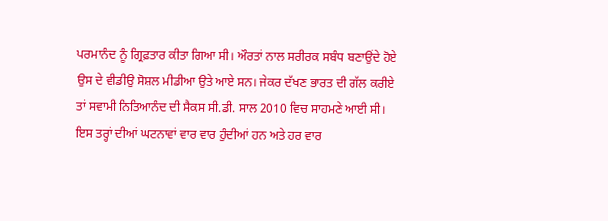ਪਰਮਾਨੰਦ ਨੂੰ ਗ੍ਰਿਫ਼ਤਾਰ ਕੀਤਾ ਗਿਆ ਸੀ। ਔਰਤਾਂ ਨਾਲ ਸਰੀਰਕ ਸਬੰਧ ਬਣਾਉਂਦੇ ਹੋਏ ਉਸ ਦੇ ਵੀਡੀਉ ਸੋਸ਼ਲ ਮੀਡੀਆ ਉਤੇ ਆਏ ਸਨ। ਜੇਕਰ ਦੱਖਣ ਭਾਰਤ ਦੀ ਗੱਲ ਕਰੀਏ ਤਾਂ ਸਵਾਮੀ ਨਿਤਿਆਨੰਦ ਦੀ ਸੈਕਸ ਸੀ.ਡੀ. ਸਾਲ 2010 ਵਿਚ ਸਾਹਮਣੇ ਆਈ ਸੀ। ਇਸ ਤਰ੍ਹਾਂ ਦੀਆਂ ਘਟਨਾਵਾਂ ਵਾਰ ਵਾਰ ਹੁੰਦੀਆਂ ਹਨ ਅਤੇ ਹਰ ਵਾਰ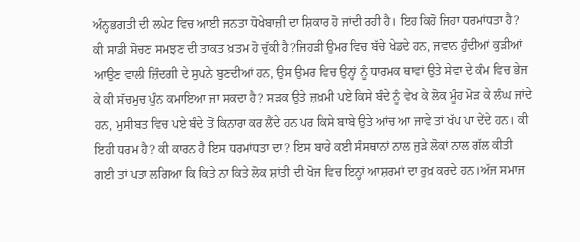ਅੰਨ੍ਹਭਗਤੀ ਦੀ ਲਪੇਟ ਵਿਚ ਆਈ ਜਨਤਾ ਧੋਖੇਬਾਜ਼ੀ ਦਾ ਸ਼ਿਕਾਰ ਹੋ ਜਾਂਦੀ ਰਹੀ ਹੈ। ਇਹ ਕਿਹੋ ਜਿਹਾ ਧਰਮਾਂਧਤਾ ਹੈ? ਕੀ ਸਾਡੀ ਸੋਚਣ ਸਮਝਣ ਦੀ ਤਾਕਤ ਖ਼ਤਮ ਹੋ ਚੁੱਕੀ ਹੈ?ਜਿਹੜੀ ਉਮਰ ਵਿਚ ਬੱਚੇ ਖੇਡਦੇ ਹਨ, ਜਵਾਨ ਹੁੰਦੀਆਂ ਕੁੜੀਆਂ ਆਉਣ ਵਾਲੀ ਜ਼ਿੰਦਗੀ ਦੇ ਸੁਪਨੇ ਬੁਣਦੀਆਂ ਹਨ, ਉਸ ਉਮਰ ਵਿਚ ਉਨ੍ਹਾਂ ਨੂੰ ਧਾਰਮਕ ਥਾਵਾਂ ਉਤੇ ਸੇਵਾ ਦੇ ਕੰਮ ਵਿਚ ਭੇਜ ਕੇ ਕੀ ਸੱਚਮੁਚ ਪੁੰਨ ਕਮਾਇਆ ਜਾ ਸਕਦਾ ਹੈ? ਸੜਕ ਉਤੇ ਜ਼ਖ਼ਮੀ ਪਏ ਕਿਸੇ ਬੰਦੇ ਨੂੰ ਵੇਖ ਕੇ ਲੋਕ ਮੂੰਹ ਮੋੜ ਕੇ ਲੰਘ ਜਾਂਦੇ ਹਨ, ਮੁਸੀਬਤ ਵਿਚ ਪਏ ਬੰਦੇ ਤੋਂ ਕਿਨਾਰਾ ਕਰ ਲੈਂਦੇ ਹਨ ਪਰ ਕਿਸੇ ਬਾਬੇ ਉਤੇ ਆਂਚ ਆ ਜਾਵੇ ਤਾਂ ਖੱਪ ਪਾ ਦੇਂਦੇ ਹਨ। ਕੀ ਇਹੀ ਧਰਮ ਹੈ? ਕੀ ਕਾਰਨ ਹੈ ਇਸ ਧਰਮਾਂਧਤਾ ਦਾ? ਇਸ ਬਾਰੇ ਕਈ ਸੰਸਥਾਨਾਂ ਨਾਲ ਜੁੜੇ ਲੋਕਾਂ ਨਾਲ ਗੱਲ ਕੀਤੀ ਗਈ ਤਾਂ ਪਤਾ ਲਗਿਆ ਕਿ ਕਿਤੇ ਨਾ ਕਿਤੇ ਲੋਕ ਸ਼ਾਂਤੀ ਦੀ ਖੋਜ ਵਿਚ ਇਨ੍ਹਾਂ ਆਸ਼ਰਮਾਂ ਦਾ ਰੁਖ਼ ਕਰਦੇ ਹਨ।ਅੱਜ ਸਮਾਜ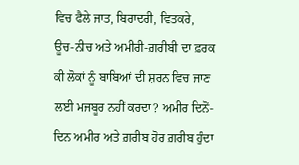ਵਿਚ ਫੈਲੇ ਜਾਤ, ਬਿਰਾਦਰੀ, ਵਿਤਕਰੇ, ਊਚ-ਨੀਚ ਅਤੇ ਅਮੀਰੀ-ਗ਼ਰੀਬੀ ਦਾ ਫ਼ਰਕ ਕੀ ਲੋਕਾਂ ਨੂੰ ਬਾਬਿਆਂ ਦੀ ਸ਼ਰਨ ਵਿਚ ਜਾਣ ਲਈ ਮਜਬੂਰ ਨਹੀਂ ਕਰਦਾ? ਅਮੀਰ ਦਿਨੋਂ-ਦਿਨ ਅਮੀਰ ਅਤੇ ਗ਼ਰੀਬ ਹੋਰ ਗ਼ਰੀਬ ਹੁੰਦਾ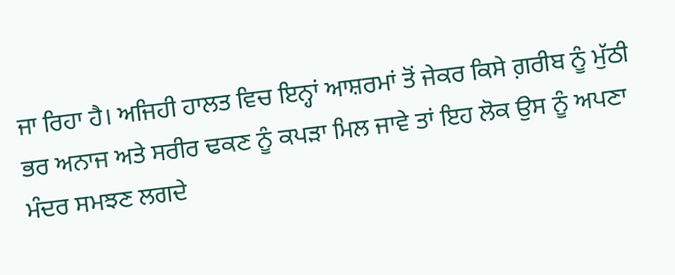ਜਾ ਰਿਹਾ ਹੈ। ਅਜਿਹੀ ਹਾਲਤ ਵਿਚ ਇਨ੍ਹਾਂ ਆਸ਼ਰਮਾਂ ਤੋਂ ਜੇਕਰ ਕਿਸੇ ਗ਼ਰੀਬ ਨੂੰ ਮੁੱਠੀ ਭਰ ਅਨਾਜ ਅਤੇ ਸਰੀਰ ਢਕਣ ਨੂੰ ਕਪੜਾ ਮਿਲ ਜਾਵੇ ਤਾਂ ਇਹ ਲੋਕ ਉਸ ਨੂੰ ਅਪਣਾ ਮੰਦਰ ਸਮਝਣ ਲਗਦੇ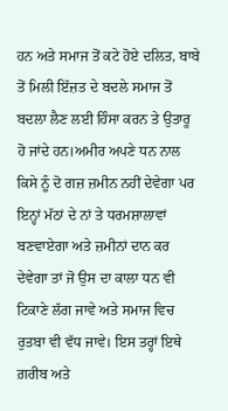ਹਨ ਅਤੇ ਸਮਾਜ ਤੋਂ ਕਟੇ ਹੋਏ ਦਲਿਤ, ਬਾਬੇ ਤੋਂ ਮਿਲੀ ਇੱਜ਼ਤ ਦੇ ਬਦਲੇ ਸਮਾਜ ਤੋਂ ਬਦਲਾ ਲੈਣ ਲਈ ਹਿੰਸਾ ਕਰਨ ਤੇ ਉਤਾਰੂ ਹੋ ਜਾਂਦੇ ਹਨ।ਅਮੀਰ ਅਪਣੇ ਧਨ ਨਾਲ ਕਿਸੇ ਨੂੰ ਦੋ ਗਜ਼ ਜ਼ਮੀਨ ਨਹੀਂ ਦੇਵੇਗਾ ਪਰ ਇਨ੍ਹਾਂ ਮੱਠਾਂ ਦੇ ਨਾਂ ਤੇ ਧਰਮਸ਼ਾਲਾਵਾਂ ਬਣਵਾਏਗਾ ਅਤੇ ਜ਼ਮੀਨਾਂ ਦਾਨ ਕਰ ਦੇਵੇਗਾ ਤਾਂ ਜੋ ਉਸ ਦਾ ਕਾਲਾ ਧਨ ਵੀ ਟਿਕਾਣੇ ਲੱਗ ਜਾਵੇ ਅਤੇ ਸਮਾਜ ਵਿਚ ਰੁਤਬਾ ਵੀ ਵੱਧ ਜਾਵੇ। ਇਸ ਤਰ੍ਹਾਂ ਇਥੇ ਗ਼ਰੀਬ ਅਤੇ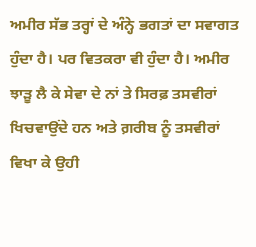ਅਮੀਰ ਸੱਭ ਤਰ੍ਹਾਂ ਦੇ ਅੰਨ੍ਹੇ ਭਗਤਾਂ ਦਾ ਸਵਾਗਤ ਹੁੰਦਾ ਹੈ। ਪਰ ਵਿਤਕਰਾ ਵੀ ਹੁੰਦਾ ਹੈ। ਅਮੀਰ ਝਾੜੂ ਲੈ ਕੇ ਸੇਵਾ ਦੇ ਨਾਂ ਤੇ ਸਿਰਫ਼ ਤਸਵੀਰਾਂ ਖਿਚਵਾਉਂਦੇ ਹਨ ਅਤੇ ਗ਼ਰੀਬ ਨੂੰ ਤਸਵੀਰਾਂ ਵਿਖਾ ਕੇ ਉਹੀ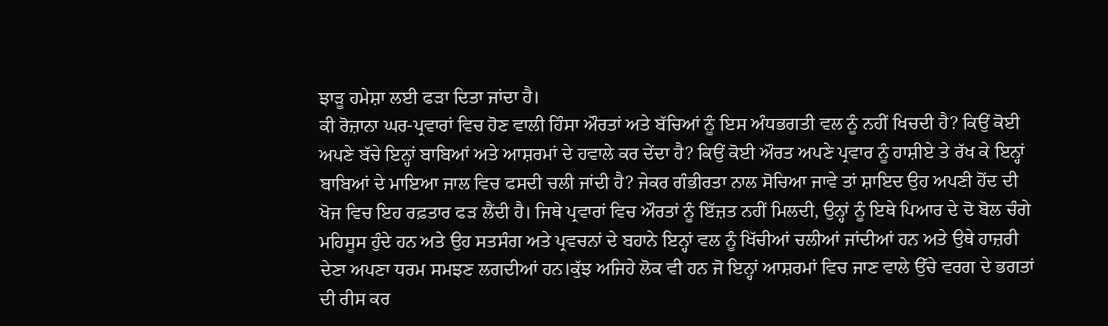ਝਾੜੂ ਹਮੇਸ਼ਾ ਲਈ ਫੜਾ ਦਿਤਾ ਜਾਂਦਾ ਹੈ।
ਕੀ ਰੋਜ਼ਾਨਾ ਘਰ-ਪ੍ਰਵਾਰਾਂ ਵਿਚ ਹੋਣ ਵਾਲੀ ਹਿੰਸਾ ਔਰਤਾਂ ਅਤੇ ਬੱਚਿਆਂ ਨੂੰ ਇਸ ਅੰਧਭਗਤੀ ਵਲ ਨੂੰ ਨਹੀਂ ਖਿਚਦੀ ਹੈ? ਕਿਉਂ ਕੋਈ ਅਪਣੇ ਬੱਚੇ ਇਨ੍ਹਾਂ ਬਾਬਿਆਂ ਅਤੇ ਆਸ਼ਰਮਾਂ ਦੇ ਹਵਾਲੇ ਕਰ ਦੇਂਦਾ ਹੈ? ਕਿਉਂ ਕੋਈ ਔਰਤ ਅਪਣੇ ਪ੍ਰਵਾਰ ਨੂੰ ਹਾਸ਼ੀਏ ਤੇ ਰੱਖ ਕੇ ਇਨ੍ਹਾਂ ਬਾਬਿਆਂ ਦੇ ਮਾਇਆ ਜਾਲ ਵਿਚ ਫਸਦੀ ਚਲੀ ਜਾਂਦੀ ਹੈ? ਜੇਕਰ ਗੰਭੀਰਤਾ ਨਾਲ ਸੋਚਿਆ ਜਾਵੇ ਤਾਂ ਸ਼ਾਇਦ ਉਹ ਅਪਣੀ ਹੋਂਦ ਦੀ ਖੋਜ ਵਿਚ ਇਹ ਰਫ਼ਤਾਰ ਫੜ ਲੈਂਦੀ ਹੈ। ਜਿਥੇ ਪ੍ਰਵਾਰਾਂ ਵਿਚ ਔਰਤਾਂ ਨੂੰ ਇੱਜ਼ਤ ਨਹੀਂ ਮਿਲਦੀ, ਉਨ੍ਹਾਂ ਨੂੰ ਇਥੇ ਪਿਆਰ ਦੇ ਦੋ ਬੋਲ ਚੰਗੇ ਮਹਿਸੂਸ ਹੁੰਦੇ ਹਨ ਅਤੇ ਉਹ ਸਤਸੰਗ ਅਤੇ ਪ੍ਰਵਚਨਾਂ ਦੇ ਬਹਾਨੇ ਇਨ੍ਹਾਂ ਵਲ ਨੂੰ ਖਿੱਚੀਆਂ ਚਲੀਆਂ ਜਾਂਦੀਆਂ ਹਨ ਅਤੇ ਉਥੇ ਹਾਜ਼ਰੀ ਦੇਣਾ ਅਪਣਾ ਧਰਮ ਸਮਝਣ ਲਗਦੀਆਂ ਹਨ।ਕੁੱਝ ਅਜਿਹੇ ਲੋਕ ਵੀ ਹਨ ਜੋ ਇਨ੍ਹਾਂ ਆਸ਼ਰਮਾਂ ਵਿਚ ਜਾਣ ਵਾਲੇ ਉੱਚੇ ਵਰਗ ਦੇ ਭਗਤਾਂ ਦੀ ਰੀਸ ਕਰ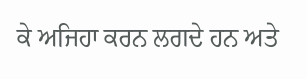ਕੇ ਅਜਿਹਾ ਕਰਨ ਲਗਦੇ ਹਨ ਅਤੇ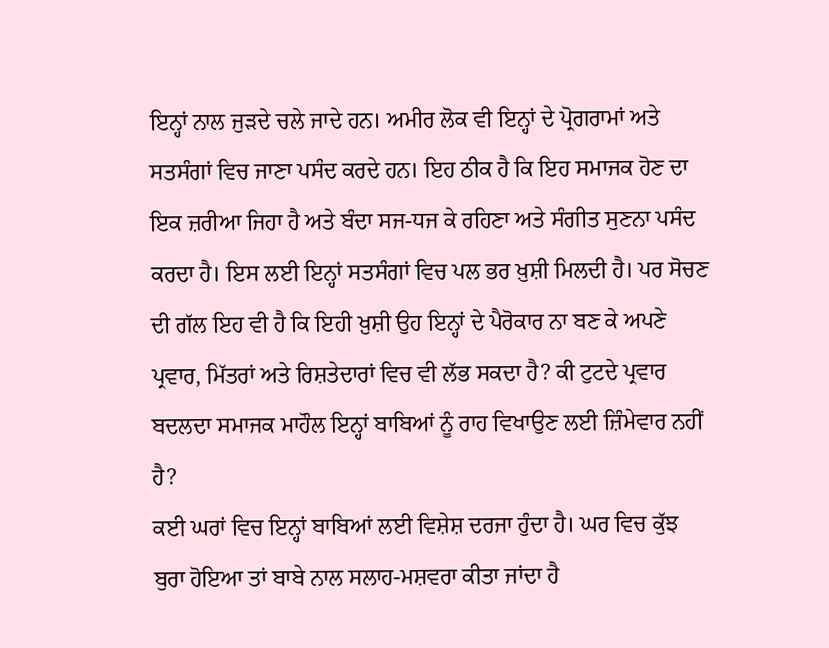ਇਨ੍ਹਾਂ ਨਾਲ ਜੁੜਦੇ ਚਲੇ ਜਾਦੇ ਹਨ। ਅਮੀਰ ਲੋਕ ਵੀ ਇਨ੍ਹਾਂ ਦੇ ਪ੍ਰੋਗਰਾਮਾਂ ਅਤੇ ਸਤਸੰਗਾਂ ਵਿਚ ਜਾਣਾ ਪਸੰਦ ਕਰਦੇ ਹਨ। ਇਹ ਠੀਕ ਹੈ ਕਿ ਇਹ ਸਮਾਜਕ ਹੋਣ ਦਾ ਇਕ ਜ਼ਰੀਆ ਜਿਹਾ ਹੈ ਅਤੇ ਬੰਦਾ ਸਜ-ਧਜ ਕੇ ਰਹਿਣਾ ਅਤੇ ਸੰਗੀਤ ਸੁਣਨਾ ਪਸੰਦ ਕਰਦਾ ਹੈ। ਇਸ ਲਈ ਇਨ੍ਹਾਂ ਸਤਸੰਗਾਂ ਵਿਚ ਪਲ ਭਰ ਖ਼ੁਸ਼ੀ ਮਿਲਦੀ ਹੈ। ਪਰ ਸੋਚਣ ਦੀ ਗੱਲ ਇਹ ਵੀ ਹੈ ਕਿ ਇਹੀ ਖ਼ੁਸ਼ੀ ਉਹ ਇਨ੍ਹਾਂ ਦੇ ਪੈਰੋਕਾਰ ਨਾ ਬਣ ਕੇ ਅਪਣੇ ਪ੍ਰਵਾਰ, ਮਿੱਤਰਾਂ ਅਤੇ ਰਿਸ਼ਤੇਦਾਰਾਂ ਵਿਚ ਵੀ ਲੱਭ ਸਕਦਾ ਹੈ? ਕੀ ਟੁਟਦੇ ਪ੍ਰਵਾਰ ਬਦਲਦਾ ਸਮਾਜਕ ਮਾਹੌਲ ਇਨ੍ਹਾਂ ਬਾਬਿਆਂ ਨੂੰ ਰਾਹ ਵਿਖਾਉਣ ਲਈ ਜ਼ਿੰਮੇਵਾਰ ਨਹੀਂ ਹੈ?
ਕਈ ਘਰਾਂ ਵਿਚ ਇਨ੍ਹਾਂ ਬਾਬਿਆਂ ਲਈ ਵਿਸ਼ੇਸ਼ ਦਰਜਾ ਹੁੰਦਾ ਹੈ। ਘਰ ਵਿਚ ਕੁੱਝ ਬੁਰਾ ਹੋਇਆ ਤਾਂ ਬਾਬੇ ਨਾਲ ਸਲਾਹ-ਮਸ਼ਵਰਾ ਕੀਤਾ ਜਾਂਦਾ ਹੈ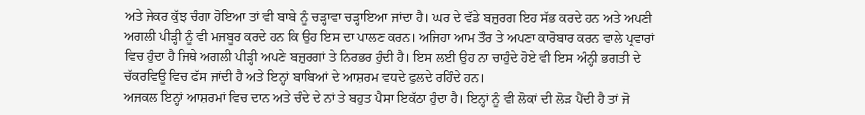ਅਤੇ ਜੇਕਰ ਕੁੱਝ ਚੰਗਾ ਹੋਇਆ ਤਾਂ ਵੀ ਬਾਬੇ ਨੂੰ ਚੜ੍ਹਾਵਾ ਚੜ੍ਹਾਇਆ ਜਾਂਦਾ ਹੈ। ਘਰ ਦੇ ਵੱਡੇ ਬਜ਼ੁਰਗ ਇਹ ਸੱਭ ਕਰਦੇ ਹਨ ਅਤੇ ਅਪਣੀ ਅਗਲੀ ਪੀੜ੍ਹੀ ਨੂੰ ਵੀ ਮਜਬੂਰ ਕਰਦੇ ਹਨ ਕਿ ਉਹ ਇਸ ਦਾ ਪਾਲਣ ਕਰਨ। ਅਜਿਹਾ ਆਮ ਤੌਰ ਤੇ ਅਪਣਾ ਕਾਰੋਬਾਰ ਕਰਨ ਵਾਲੇ ਪ੍ਰਵਾਰਾਂ ਵਿਚ ਹੁੰਦਾ ਹੈ ਜਿਥੇ ਅਗਲੀ ਪੀੜ੍ਹੀ ਅਪਣੇ ਬਜ਼ੁਰਗਾਂ ਤੇ ਨਿਰਭਰ ਹੁੰਦੀ ਹੈ। ਇਸ ਲਈ ਉਹ ਨਾ ਚਾਹੁੰਦੇ ਹੋਏ ਵੀ ਇਸ ਅੰਨ੍ਹੀ ਭਗਤੀ ਦੇ ਚੱਕਰਵਿਊ ਵਿਚ ਫੱਸ ਜਾਂਦੀ ਹੈ ਅਤੇ ਇਨ੍ਹਾਂ ਬਾਬਿਆਂ ਦੇ ਆਸ਼ਰਮ ਵਧਦੇ ਫੁਲਦੇ ਰਹਿੰਦੇ ਹਨ।
ਅਜਕਲ ਇਨ੍ਹਾਂ ਆਸ਼ਰਮਾਂ ਵਿਚ ਦਾਨ ਅਤੇ ਚੰਦੇ ਦੇ ਨਾਂ ਤੇ ਬਹੁਤ ਪੈਸਾ ਇਕੱਠਾ ਹੁੰਦਾ ਹੈ। ਇਨ੍ਹਾਂ ਨੂੰ ਵੀ ਲੋਕਾਂ ਦੀ ਲੋੜ ਪੈਂਦੀ ਹੈ ਤਾਂ ਜੋ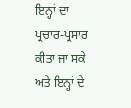ਇਨ੍ਹਾਂ ਦਾ ਪ੍ਰਚਾਰ-ਪ੍ਰਸਾਰ ਕੀਤਾ ਜਾ ਸਕੇ ਅਤੇ ਇਨ੍ਹਾਂ ਦੇ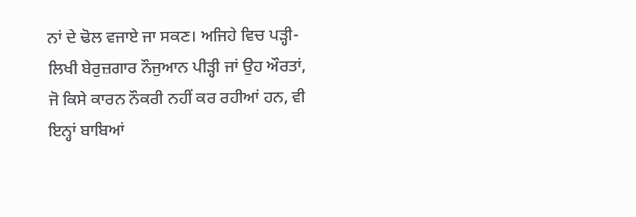ਨਾਂ ਦੇ ਢੋਲ ਵਜਾਏ ਜਾ ਸਕਣ। ਅਜਿਹੇ ਵਿਚ ਪੜ੍ਹੀ-ਲਿਖੀ ਬੇਰੁਜ਼ਗਾਰ ਨੌਜੁਆਨ ਪੀੜ੍ਹੀ ਜਾਂ ਉਹ ਔਰਤਾਂ, ਜੋ ਕਿਸੇ ਕਾਰਨ ਨੌਕਰੀ ਨਹੀਂ ਕਰ ਰਹੀਆਂ ਹਨ, ਵੀ ਇਨ੍ਹਾਂ ਬਾਬਿਆਂ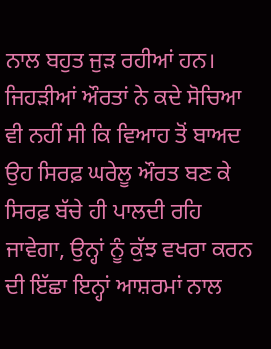ਨਾਲ ਬਹੁਤ ਜੁੜ ਰਹੀਆਂ ਹਨ। ਜਿਹੜੀਆਂ ਔਰਤਾਂ ਨੇ ਕਦੇ ਸੋਚਿਆ ਵੀ ਨਹੀਂ ਸੀ ਕਿ ਵਿਆਹ ਤੋਂ ਬਾਅਦ ਉਹ ਸਿਰਫ਼ ਘਰੇਲੂ ਔਰਤ ਬਣ ਕੇ ਸਿਰਫ਼ ਬੱਚੇ ਹੀ ਪਾਲਦੀ ਰਹਿ ਜਾਵੇਗਾ, ਉਨ੍ਹਾਂ ਨੂੰ ਕੁੱਝ ਵਖਰਾ ਕਰਨ ਦੀ ਇੱਛਾ ਇਨ੍ਹਾਂ ਆਸ਼ਰਮਾਂ ਨਾਲ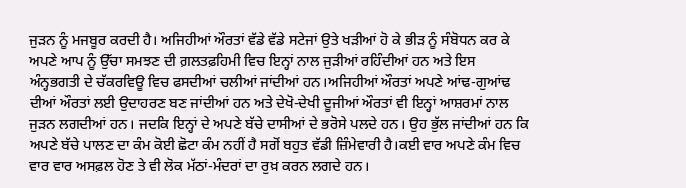ਜੁੜਨ ਨੂੰ ਮਜਬੂਰ ਕਰਦੀ ਹੈ। ਅਜਿਹੀਆਂ ਔਰਤਾਂ ਵੱਡੇ ਵੱਡੇ ਸਟੇਜਾਂ ਉਤੇ ਖੜੀਆਂ ਹੋ ਕੇ ਭੀੜ ਨੂੰ ਸੰਬੋਧਨ ਕਰ ਕੇ ਅਪਣੇ ਆਪ ਨੂੰ ਉੱਚਾ ਸਮਝਣ ਦੀ ਗ਼ਲਤਫ਼ਹਿਮੀ ਵਿਚ ਇਨ੍ਹਾਂ ਨਾਲ ਜੁੜੀਆਂ ਰਹਿੰਦੀਆਂ ਹਨ ਅਤੇ ਇਸ ਅੰਨ੍ਹਭਗਤੀ ਦੇ ਚੱਕਰਵਿਊ ਵਿਚ ਫਸਦੀਆਂ ਚਲੀਆਂ ਜਾਂਦੀਆਂ ਹਨ।ਅਜਿਹੀਆਂ ਔਰਤਾਂ ਅਪਣੇ ਆਂਢ-ਗੁਆਂਢ ਦੀਆਂ ਔਰਤਾਂ ਲਈ ਉਦਾਹਰਣ ਬਣ ਜਾਂਦੀਆਂ ਹਨ ਅਤੇ ਦੇਖੋ-ਦੇਖੀ ਦੂਜੀਆਂ ਔਰਤਾਂ ਵੀ ਇਨ੍ਹਾਂ ਆਸ਼ਰਮਾਂ ਨਾਲ ਜੁੜਨ ਲਗਦੀਆਂ ਹਨ। ਜਦਕਿ ਇਨ੍ਹਾਂ ਦੇ ਅਪਣੇ ਬੱਚੇ ਦਾਸੀਆਂ ਦੇ ਭਰੋਸੇ ਪਲਦੇ ਹਨ। ਉਹ ਭੁੱਲ ਜਾਂਦੀਆਂ ਹਨ ਕਿ ਅਪਣੇ ਬੱਚੇ ਪਾਲਣ ਦਾ ਕੰਮ ਕੋਈ ਛੋਟਾ ਕੰਮ ਨਹੀਂ ਹੈ ਸਗੋਂ ਬਹੁਤ ਵੱਡੀ ਜ਼ਿੰਮੇਵਾਰੀ ਹੈ।ਕਈ ਵਾਰ ਅਪਣੇ ਕੰਮ ਵਿਚ ਵਾਰ ਵਾਰ ਅਸਫ਼ਲ ਹੋਣ ਤੇ ਵੀ ਲੋਕ ਮੱਠਾਂ-ਮੰਦਰਾਂ ਦਾ ਰੁਖ਼ ਕਰਨ ਲਗਦੇ ਹਨ।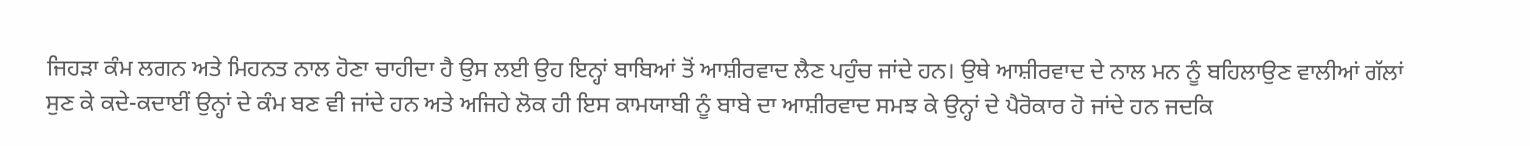ਜਿਹੜਾ ਕੰਮ ਲਗਨ ਅਤੇ ਮਿਹਨਤ ਨਾਲ ਹੋਣਾ ਚਾਹੀਦਾ ਹੈ ਉਸ ਲਈ ਉਹ ਇਨ੍ਹਾਂ ਬਾਬਿਆਂ ਤੋਂ ਆਸ਼ੀਰਵਾਦ ਲੈਣ ਪਹੁੰਚ ਜਾਂਦੇ ਹਨ। ਉਥੇ ਆਸ਼ੀਰਵਾਦ ਦੇ ਨਾਲ ਮਨ ਨੂੰ ਬਹਿਲਾਉਣ ਵਾਲੀਆਂ ਗੱਲਾਂ ਸੁਣ ਕੇ ਕਦੇ-ਕਦਾਈਂ ਉਨ੍ਹਾਂ ਦੇ ਕੰਮ ਬਣ ਵੀ ਜਾਂਦੇ ਹਨ ਅਤੇ ਅਜਿਹੇ ਲੋਕ ਹੀ ਇਸ ਕਾਮਯਾਬੀ ਨੂੰ ਬਾਬੇ ਦਾ ਆਸ਼ੀਰਵਾਦ ਸਮਝ ਕੇ ਉਨ੍ਹਾਂ ਦੇ ਪੈਰੋਕਾਰ ਹੋ ਜਾਂਦੇ ਹਨ ਜਦਕਿ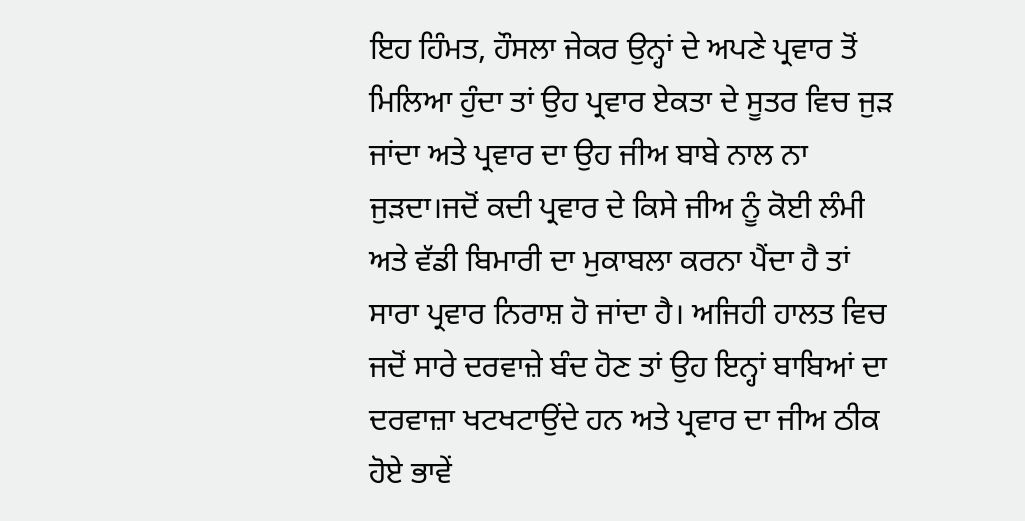ਇਹ ਹਿੰਮਤ, ਹੌਸਲਾ ਜੇਕਰ ਉਨ੍ਹਾਂ ਦੇ ਅਪਣੇ ਪ੍ਰਵਾਰ ਤੋਂ ਮਿਲਿਆ ਹੁੰਦਾ ਤਾਂ ਉਹ ਪ੍ਰਵਾਰ ਏਕਤਾ ਦੇ ਸੂਤਰ ਵਿਚ ਜੁੜ ਜਾਂਦਾ ਅਤੇ ਪ੍ਰਵਾਰ ਦਾ ਉਹ ਜੀਅ ਬਾਬੇ ਨਾਲ ਨਾ ਜੁੜਦਾ।ਜਦੋਂ ਕਦੀ ਪ੍ਰਵਾਰ ਦੇ ਕਿਸੇ ਜੀਅ ਨੂੰ ਕੋਈ ਲੰਮੀ ਅਤੇ ਵੱਡੀ ਬਿਮਾਰੀ ਦਾ ਮੁਕਾਬਲਾ ਕਰਨਾ ਪੈਂਦਾ ਹੈ ਤਾਂ ਸਾਰਾ ਪ੍ਰਵਾਰ ਨਿਰਾਸ਼ ਹੋ ਜਾਂਦਾ ਹੈ। ਅਜਿਹੀ ਹਾਲਤ ਵਿਚ ਜਦੋਂ ਸਾਰੇ ਦਰਵਾਜ਼ੇ ਬੰਦ ਹੋਣ ਤਾਂ ਉਹ ਇਨ੍ਹਾਂ ਬਾਬਿਆਂ ਦਾ ਦਰਵਾਜ਼ਾ ਖਟਖਟਾਉਂਦੇ ਹਨ ਅਤੇ ਪ੍ਰਵਾਰ ਦਾ ਜੀਅ ਠੀਕ ਹੋਏ ਭਾਵੇਂ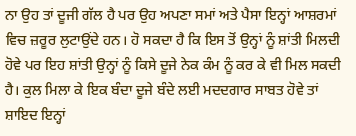ਨਾ ਉਹ ਤਾਂ ਦੂਜੀ ਗੱਲ ਹੈ ਪਰ ਉਹ ਅਪਣਾ ਸਮਾਂ ਅਤੇ ਪੈਸਾ ਇਨ੍ਹਾਂ ਆਸ਼ਰਮਾਂ ਵਿਚ ਜ਼ਰੂਰ ਲੁਟਾਉਂਦੇ ਹਨ। ਹੋ ਸਕਦਾ ਹੈ ਕਿ ਇਸ ਤੋਂ ਉਨ੍ਹਾਂ ਨੂੰ ਸ਼ਾਂਤੀ ਮਿਲਦੀ ਹੋਵੇ ਪਰ ਇਹ ਸ਼ਾਂਤੀ ਉਨ੍ਹਾਂ ਨੂੰ ਕਿਸੇ ਦੂਜੇ ਨੇਕ ਕੰਮ ਨੂੰ ਕਰ ਕੇ ਵੀ ਮਿਲ ਸਕਦੀ ਹੈ। ਕੁਲ ਮਿਲਾ ਕੇ ਇਕ ਬੰਦਾ ਦੂਜੇ ਬੰਦੇ ਲਈ ਮਦਦਗਾਰ ਸਾਬਤ ਹੋਵੇ ਤਾਂ ਸ਼ਾਇਦ ਇਨ੍ਹਾਂ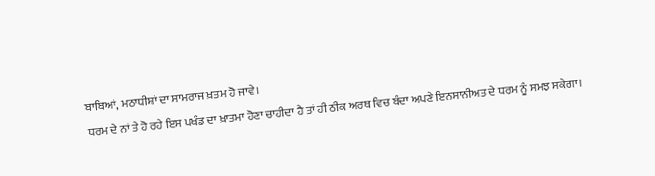ਬਾਬਿਆਂ, ਮਠਾਧੀਸ਼ਾਂ ਦਾ ਸਾਮਰਾਜ ਖ਼ਤਮ ਹੋ ਜਾਵੇ।
ਧਰਮ ਦੇ ਨਾਂ ਤੇ ਹੋ ਰਹੇ ਇਸ ਪਖੰਡ ਦਾ ਖ਼ਾਤਮਾ ਹੋਣਾ ਚਾਹੀਦਾ ਹੈ ਤਾਂ ਹੀ ਠੀਕ ਅਰਥ ਵਿਚ ਬੰਦਾ ਅਪਣੇ ਇਨਸਾਨੀਅਤ ਦੇ ਧਰਮ ਨੂੰ ਸਮਝ ਸਕੇਗਾ।